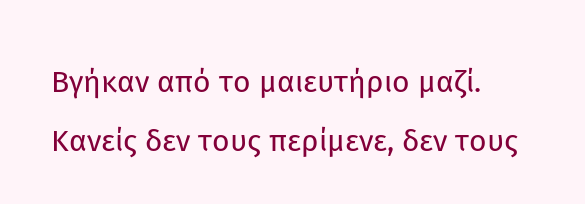Βγήκαν από το μαιευτήριο μαζί. Κανείς δεν τους περίμενε, δεν τους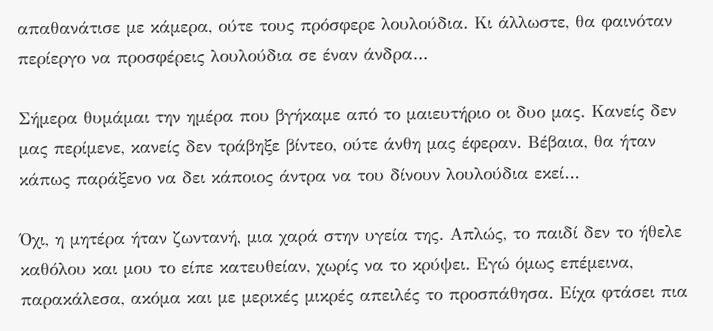απαθανάτισε με κάμερα, ούτε τους πρόσφερε λουλούδια. Κι άλλωστε, θα φαινόταν περίεργο να προσφέρεις λουλούδια σε έναν άνδρα…

Σήμερα θυμάμαι την ημέρα που βγήκαμε από το μαιευτήριο οι δυο μας. Κανείς δεν μας περίμενε, κανείς δεν τράβηξε βίντεο, ούτε άνθη μας έφεραν. Βέβαια, θα ήταν κάπως παράξενο να δει κάποιος άντρα να του δίνουν λουλούδια εκεί…

Όχι, η μητέρα ήταν ζωντανή, μια χαρά στην υγεία της. Απλώς, το παιδί δεν το ήθελε καθόλου και μου το είπε κατευθείαν, χωρίς να το κρύψει. Εγώ όμως επέμεινα, παρακάλεσα, ακόμα και με μερικές μικρές απειλές το προσπάθησα. Είχα φτάσει πια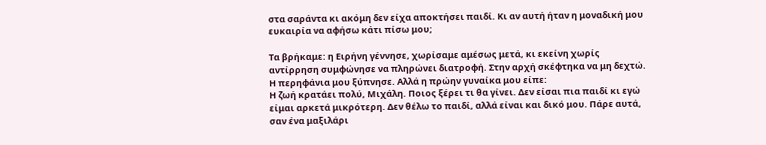στα σαράντα κι ακόμη δεν είχα αποκτήσει παιδί. Κι αν αυτή ήταν η μοναδική μου ευκαιρία να αφήσω κάτι πίσω μου;

Τα βρήκαμε: η Ειρήνη γέννησε, χωρίσαμε αμέσως μετά, κι εκείνη χωρίς αντίρρηση συμφώνησε να πληρώνει διατροφή. Στην αρχή σκέφτηκα να μη δεχτώ. Η περηφάνια μου ξύπνησε. Αλλά η πρώην γυναίκα μου είπε:
Η ζωή κρατάει πολύ, Μιχάλη. Ποιος ξέρει τι θα γίνει. Δεν είσαι πια παιδί κι εγώ είμαι αρκετά μικρότερη. Δεν θέλω το παιδί, αλλά είναι και δικό μου. Πάρε αυτά, σαν ένα μαξιλάρι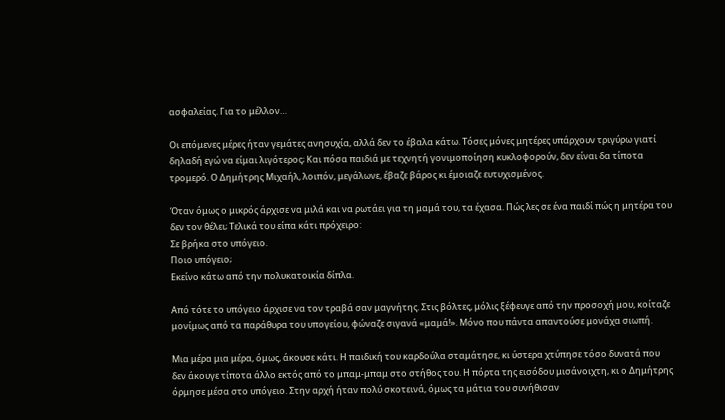ασφαλείας. Για το μέλλον…

Οι επόμενες μέρες ήταν γεμάτες ανησυχία, αλλά δεν το έβαλα κάτω. Τόσες μόνες μητέρες υπάρχουν τριγύρω γιατί δηλαδή εγώ να είμαι λιγότερος; Και πόσα παιδιά με τεχνητή γονιμοποίηση κυκλοφορούν, δεν είναι δα τίποτα τρομερό. Ο Δημήτρης Μιχαήλ, λοιπόν, μεγάλωνε, έβαζε βάρος κι έμοιαζε ευτυχισμένος.

Όταν όμως ο μικρός άρχισε να μιλά και να ρωτάει για τη μαμά του, τα έχασα. Πώς λες σε ένα παιδί πώς η μητέρα του δεν τον θέλει; Τελικά του είπα κάτι πρόχειρο:
Σε βρήκα στο υπόγειο.
Ποιο υπόγειο;
Εκείνο κάτω από την πολυκατοικία δίπλα.

Από τότε το υπόγειο άρχισε να τον τραβά σαν μαγνήτης. Στις βόλτες, μόλις ξέφευγε από την προσοχή μου, κοίταζε μονίμως από τα παράθυρα του υπογείου, φώναζε σιγανά «μαμά!». Μόνο που πάντα απαντούσε μονάχα σιωπή.

Μια μέρα μια μέρα, όμως, άκουσε κάτι. Η παιδική του καρδούλα σταμάτησε, κι ύστερα χτύπησε τόσο δυνατά που δεν άκουγε τίποτα άλλο εκτός από το μπαμ-μπαμ στο στήθος του. Η πόρτα της εισόδου μισάνοιχτη, κι ο Δημήτρης όρμησε μέσα στο υπόγειο. Στην αρχή ήταν πολύ σκοτεινά, όμως τα μάτια του συνήθισαν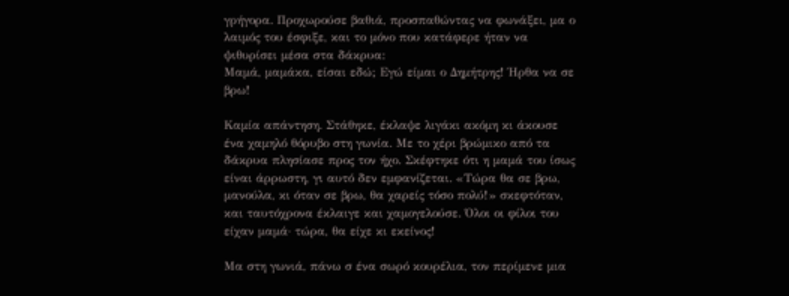γρήγορα. Προχωρούσε βαθιά, προσπαθώντας να φωνάξει, μα ο λαιμός του έσφιξε, και το μόνο που κατάφερε ήταν να ψιθυρίσει μέσα στα δάκρυα:
Μαμά, μαμάκα, είσαι εδώ; Εγώ είμαι ο Δημήτρης! Ήρθα να σε βρω!

Καμία απάντηση. Στάθηκε, έκλαψε λιγάκι ακόμη κι άκουσε ένα χαμηλό θόρυβο στη γωνία. Με το χέρι βρώμικο από τα δάκρυα πλησίασε προς τον ήχο. Σκέφτηκε ότι η μαμά του ίσως είναι άρρωστη, γι αυτό δεν εμφανίζεται. «Τώρα θα σε βρω, μανούλα, κι όταν σε βρω, θα χαρείς τόσο πολύ!» σκεφτόταν, και ταυτόχρονα έκλαιγε και χαμογελούσε. Όλοι οι φίλοι του είχαν μαμά· τώρα, θα είχε κι εκείνος!

Μα στη γωνιά, πάνω σ ένα σωρό κουρέλια, τον περίμενε μια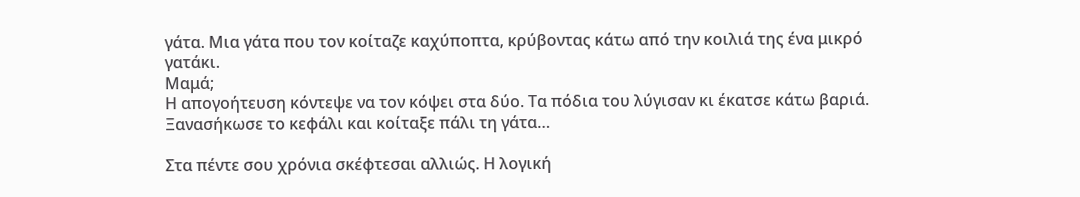γάτα. Μια γάτα που τον κοίταζε καχύποπτα, κρύβοντας κάτω από την κοιλιά της ένα μικρό γατάκι.
Μαμά;
Η απογοήτευση κόντεψε να τον κόψει στα δύο. Τα πόδια του λύγισαν κι έκατσε κάτω βαριά. Ξανασήκωσε το κεφάλι και κοίταξε πάλι τη γάτα…

Στα πέντε σου χρόνια σκέφτεσαι αλλιώς. Η λογική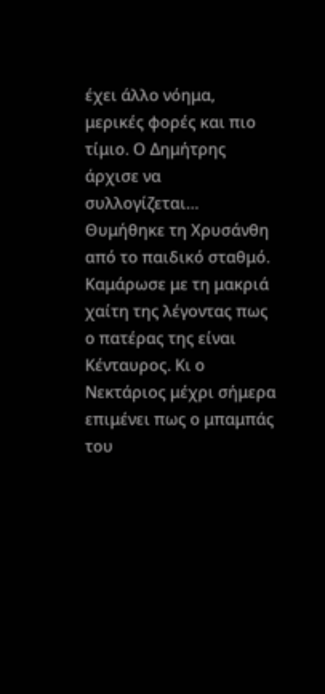έχει άλλο νόημα, μερικές φορές και πιο τίμιο. Ο Δημήτρης άρχισε να συλλογίζεται… Θυμήθηκε τη Χρυσάνθη από το παιδικό σταθμό. Καμάρωσε με τη μακριά χαίτη της λέγοντας πως ο πατέρας της είναι Κένταυρος. Κι ο Νεκτάριος μέχρι σήμερα επιμένει πως ο μπαμπάς του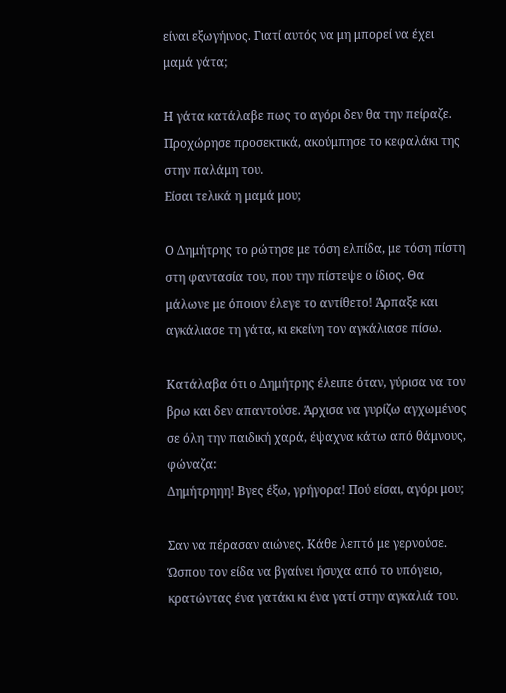είναι εξωγήινος. Γιατί αυτός να μη μπορεί να έχει μαμά γάτα;

Η γάτα κατάλαβε πως το αγόρι δεν θα την πείραζε. Προχώρησε προσεκτικά, ακούμπησε το κεφαλάκι της στην παλάμη του.
Είσαι τελικά η μαμά μου;

Ο Δημήτρης το ρώτησε με τόση ελπίδα, με τόση πίστη στη φαντασία του, που την πίστεψε ο ίδιος. Θα μάλωνε με όποιον έλεγε το αντίθετο! Άρπαξε και αγκάλιασε τη γάτα, κι εκείνη τον αγκάλιασε πίσω.

Κατάλαβα ότι ο Δημήτρης έλειπε όταν, γύρισα να τον βρω και δεν απαντούσε. Άρχισα να γυρίζω αγχωμένος σε όλη την παιδική χαρά, έψαχνα κάτω από θάμνους, φώναζα:
Δημήτρηηη! Βγες έξω, γρήγορα! Πού είσαι, αγόρι μου;

Σαν να πέρασαν αιώνες. Κάθε λεπτό με γερνούσε. Ώσπου τον είδα να βγαίνει ήσυχα από το υπόγειο, κρατώντας ένα γατάκι κι ένα γατί στην αγκαλιά του.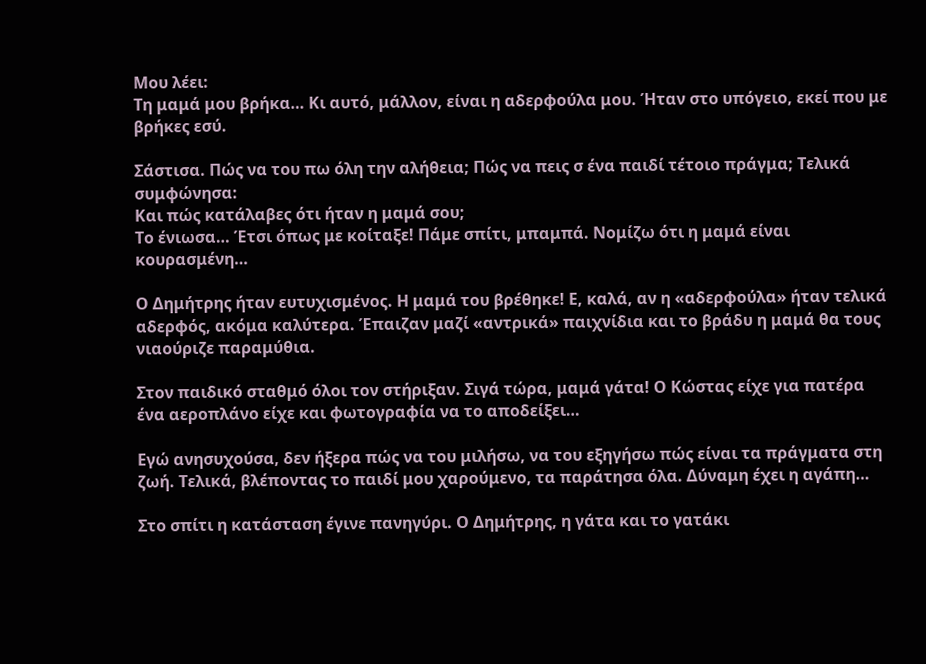Μου λέει:
Τη μαμά μου βρήκα… Κι αυτό, μάλλον, είναι η αδερφούλα μου. Ήταν στο υπόγειο, εκεί που με βρήκες εσύ.

Σάστισα. Πώς να του πω όλη την αλήθεια; Πώς να πεις σ ένα παιδί τέτοιο πράγμα; Τελικά συμφώνησα:
Και πώς κατάλαβες ότι ήταν η μαμά σου;
Το ένιωσα… Έτσι όπως με κοίταξε! Πάμε σπίτι, μπαμπά. Νομίζω ότι η μαμά είναι κουρασμένη…

Ο Δημήτρης ήταν ευτυχισμένος. Η μαμά του βρέθηκε! Ε, καλά, αν η «αδερφούλα» ήταν τελικά αδερφός, ακόμα καλύτερα. Έπαιζαν μαζί «αντρικά» παιχνίδια και το βράδυ η μαμά θα τους νιαούριζε παραμύθια.

Στον παιδικό σταθμό όλοι τον στήριξαν. Σιγά τώρα, μαμά γάτα! Ο Κώστας είχε για πατέρα ένα αεροπλάνο είχε και φωτογραφία να το αποδείξει…

Εγώ ανησυχούσα, δεν ήξερα πώς να του μιλήσω, να του εξηγήσω πώς είναι τα πράγματα στη ζωή. Τελικά, βλέποντας το παιδί μου χαρούμενο, τα παράτησα όλα. Δύναμη έχει η αγάπη…

Στο σπίτι η κατάσταση έγινε πανηγύρι. Ο Δημήτρης, η γάτα και το γατάκι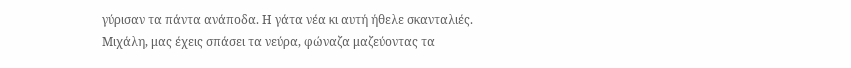γύρισαν τα πάντα ανάποδα. Η γάτα νέα κι αυτή ήθελε σκανταλιές.
Μιχάλη, μας έχεις σπάσει τα νεύρα, φώναζα μαζεύοντας τα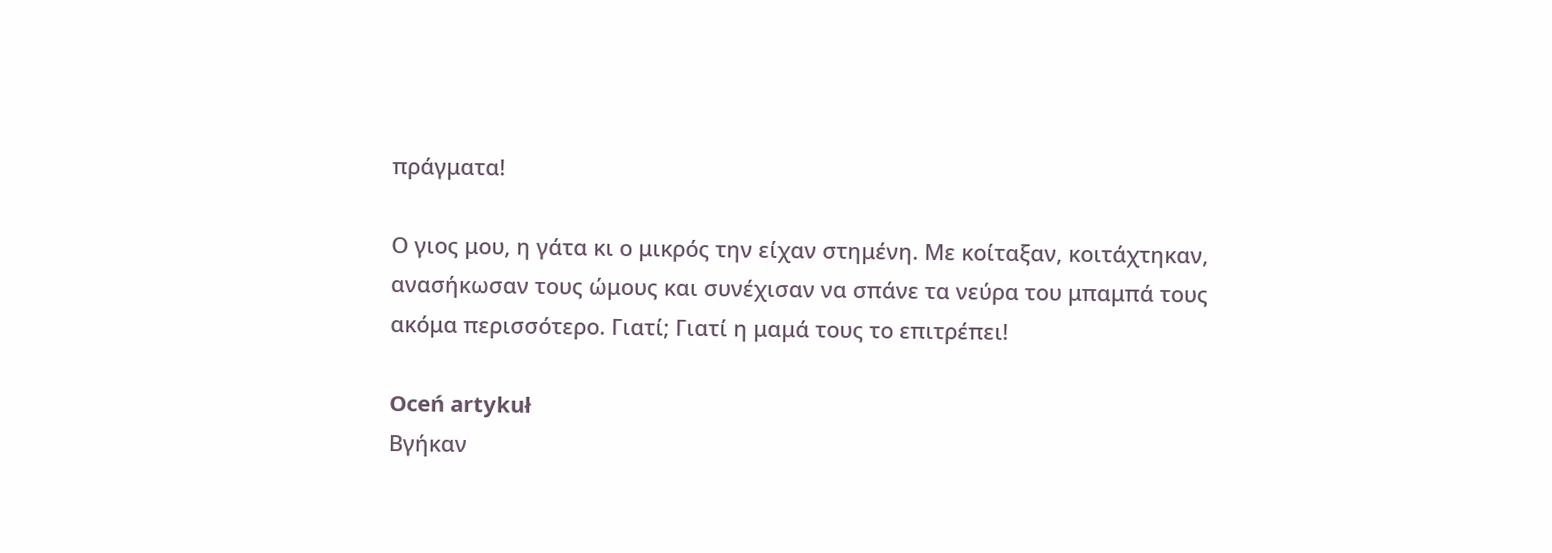πράγματα!

Ο γιος μου, η γάτα κι ο μικρός την είχαν στημένη. Με κοίταξαν, κοιτάχτηκαν, ανασήκωσαν τους ώμους και συνέχισαν να σπάνε τα νεύρα του μπαμπά τους ακόμα περισσότερο. Γιατί; Γιατί η μαμά τους το επιτρέπει!

Oceń artykuł
Βγήκαν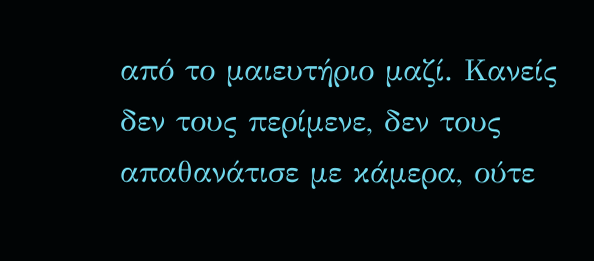από το μαιευτήριο μαζί. Κανείς δεν τους περίμενε, δεν τους απαθανάτισε με κάμερα, ούτε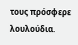τους πρόσφερε λουλούδια.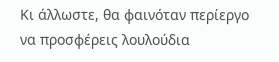Κι άλλωστε, θα φαινόταν περίεργο να προσφέρεις λουλούδια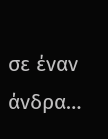σε έναν άνδρα…